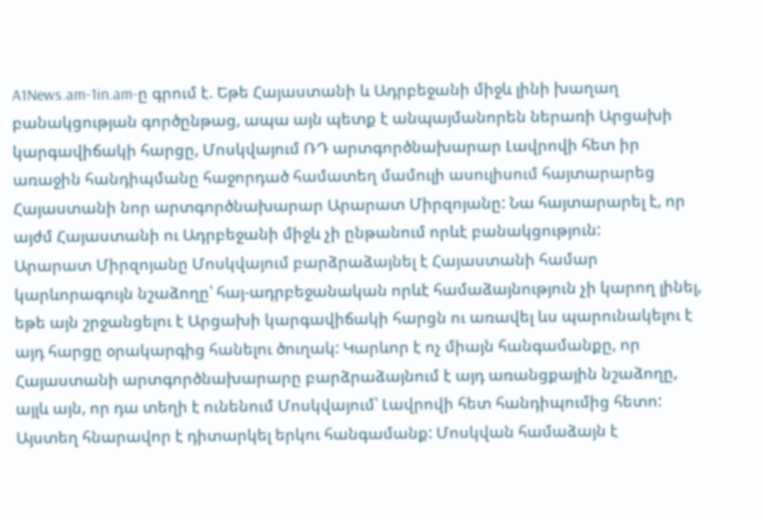A1News.am-1in.am-ը գրում է. Եթե Հայաստանի և Ադրբեջանի միջև լինի խաղաղ բանակցության գործընթաց, ապա այն պետք է անպայմանորեն ներառի Արցախի կարգավիճակի հարցը, Մոսկվայում ՌԴ արտգործնախարար Լավրովի հետ իր առաջին հանդիպմանը հաջորդած համատեղ մամուլի ասուլիսում հայտարարեց Հայաստանի նոր արտգործնախարար Արարատ Միրզոյանը: Նա հայտարարել է, որ այժմ Հայաստանի ու Ադրբեջանի միջև չի ընթանում որևէ բանակցություն:
Արարատ Միրզոյանը Մոսկվայում բարձրաձայնել է Հայաստանի համար կարևորագույն նշաձողը՝ հայ-ադրբեջանական որևէ համաձայնություն չի կարող լինել, եթե այն շրջանցելու է Արցախի կարգավիճակի հարցն ու առավել ևս պարունակելու է այդ հարցը օրակարգից հանելու ծուղակ: Կարևոր է ոչ միայն հանգամանքը, որ Հայաստանի արտգործնախարարը բարձրաձայնում է այդ առանցքային նշաձողը, այլև այն, որ դա տեղի է ունենում Մոսկվայում՝ Լավրովի հետ հանդիպումից հետո: Այստեղ հնարավոր է դիտարկել երկու հանգամանք: Մոսկվան համաձայն է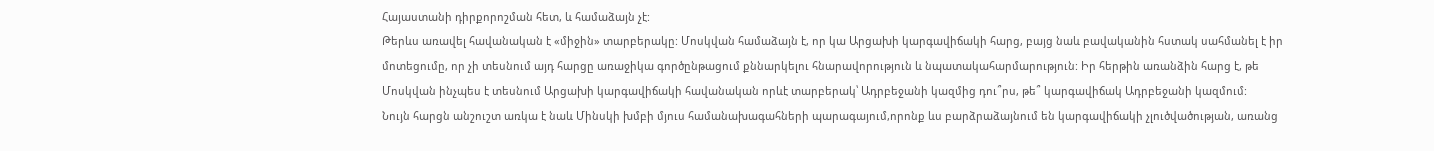Հայաստանի դիրքորոշման հետ, և համաձայն չէ:
Թերևս առավել հավանական է «միջին» տարբերակը: Մոսկվան համաձայն է, որ կա Արցախի կարգավիճակի հարց, բայց նաև բավականին հստակ սահմանել է իր մոտեցումը, որ չի տեսնում այդ հարցը առաջիկա գործընթացում քննարկելու հնարավորություն և նպատակահարմարություն: Իր հերթին առանձին հարց է, թե Մոսկվան ինչպես է տեսնում Արցախի կարգավիճակի հավանական որևէ տարբերակ՝ Ադրբեջանի կազմից դու՞րս, թե՞ կարգավիճակ Ադրբեջանի կազմում:
Նույն հարցն անշուշտ առկա է նաև Մինսկի խմբի մյուս համանախագահների պարագայում,որոնք ևս բարձրաձայնում են կարգավիճակի չլուծվածության, առանց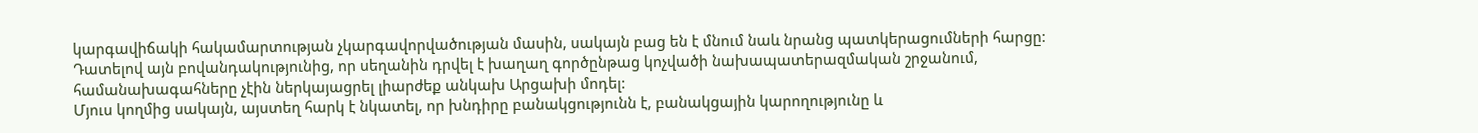կարգավիճակի հակամարտության չկարգավորվածության մասին, սակայն բաց են է մնում նաև նրանց պատկերացումների հարցը: Դատելով այն բովանդակությունից, որ սեղանին դրվել է խաղաղ գործընթաց կոչվածի նախապատերազմական շրջանում, համանախագահները չէին ներկայացրել լիարժեք անկախ Արցախի մոդել:
Մյուս կողմից սակայն, այստեղ հարկ է նկատել, որ խնդիրը բանակցությունն է, բանակցային կարողությունը և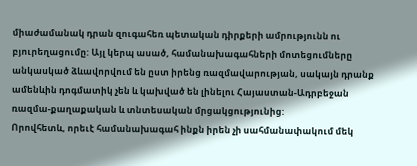միաժամանակ դրան զուգահեռ պետական դիրքերի ամրությունն ու բյուրեղացումը: Այլ կերպ ասած, համանախագահների մոտեցումները անկասկած ձևավորվում են ըստ իրենց ռազմավարության, սակայն դրանք ամենևին դոգմատիկ չեն և կախված են լինելու Հայաստան-Ադրբեջան ռազմա-քաղաքական և տնտեսական մրցակցությունից:
Որովհետև, որեւէ համանախագահ ինքն իրեն չի սահմանափակում մեկ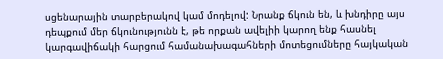սցենարային տարբերակով կամ մոդելով: Նրանք ճկուն են, և խնդիրը այս դեպքում մեր ճկունությունն է, թե որքան ավելիի կարող ենք հասնել կարգավիճակի հարցում համանախագահների մոտեցումները հայկական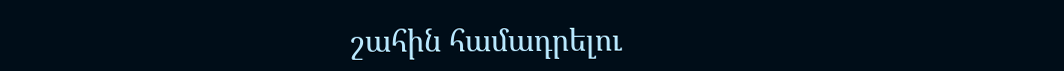շահին համադրելու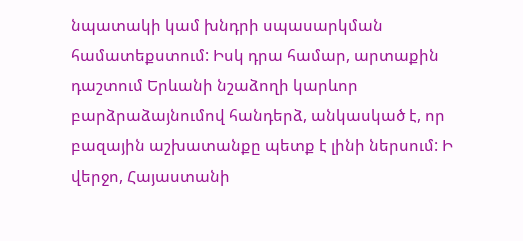նպատակի կամ խնդրի սպասարկման համատեքստում: Իսկ դրա համար, արտաքին դաշտում Երևանի նշաձողի կարևոր բարձրաձայնումով հանդերձ, անկասկած է, որ բազային աշխատանքը պետք է լինի ներսում: Ի վերջո, Հայաստանի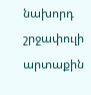նախորդ շրջափուլի արտաքին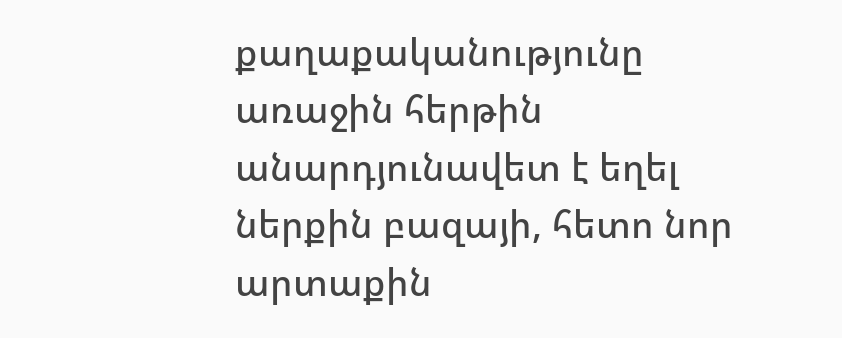քաղաքականությունը առաջին հերթին անարդյունավետ է եղել ներքին բազայի, հետո նոր արտաքին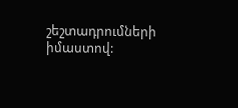շեշտադրումների իմաստով: